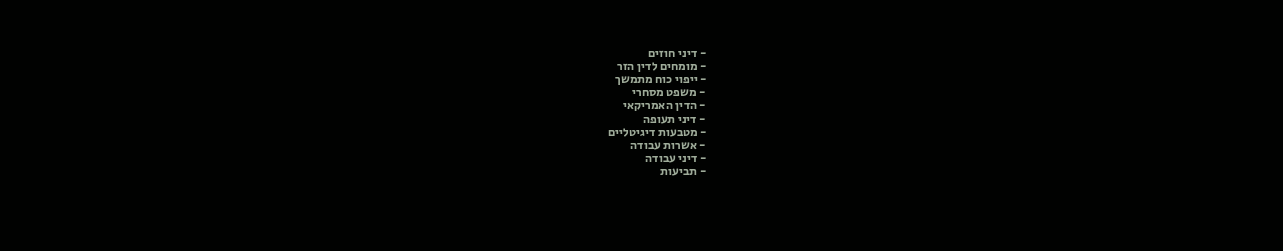- דיני חוזים
- מומחים לדין הזר
- ייפוי כוח מתמשך
- משפט מסחרי
- הדין האמריקאי
- דיני תעופה
- מטבעות דיגיטליים
- אשרות עבודה
- דיני עבודה
- תביעות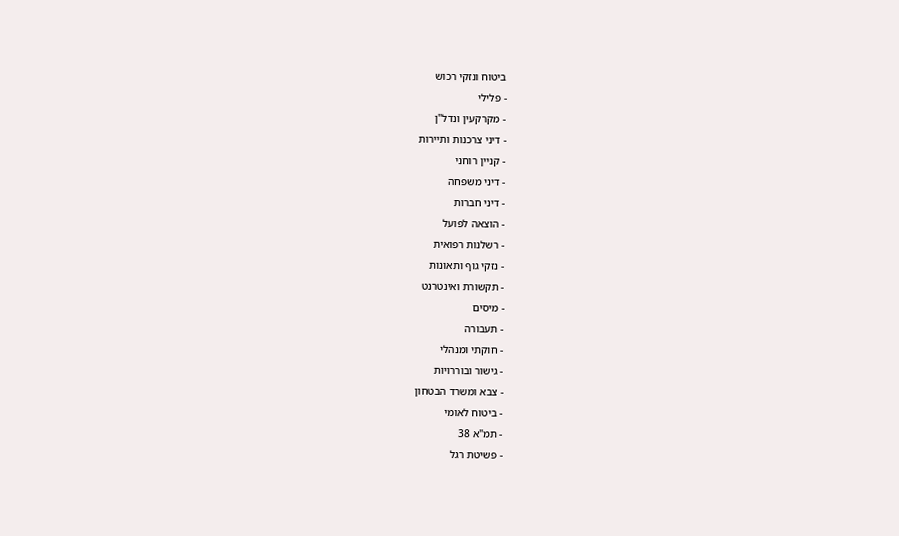ביטוח ונזקי רכוש
- פלילי
- מקרקעין ונדל"ן
- דיני צרכנות ותיירות
- קניין רוחני
- דיני משפחה
- דיני חברות
- הוצאה לפועל
- רשלנות רפואית
- נזקי גוף ותאונות
- תקשורת ואינטרנט
- מיסים
- תעבורה
- חוקתי ומנהלי
- גישור ובוררויות
- צבא ומשרד הבטחון
- ביטוח לאומי
- תמ"א 38
- פשיטת רגל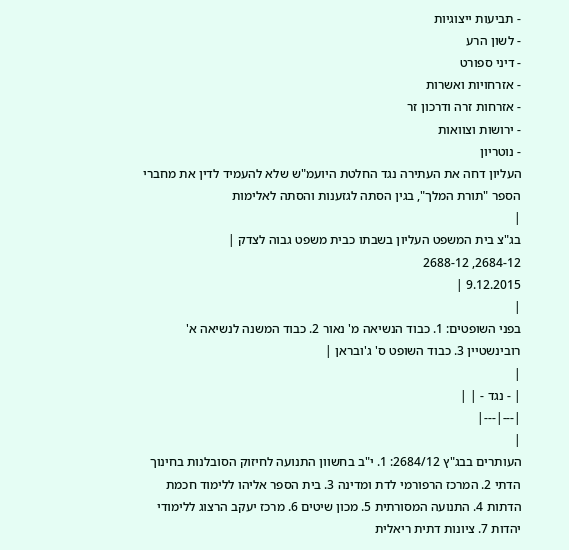- תביעות ייצוגיות
- לשון הרע
- דיני ספורט
- אזרחויות ואשרות
- אזרחות זרה ודרכון זר
- ירושות וצוואות
- נוטריון
העליון דחה את העתירה נגד החלטת היועמ"ש שלא להעמיד לדין את מחברי הספר "תורת המלך", בגין הסתה לגזענות והסתה לאלימות
|
בג"צ בית המשפט העליון בשבתו כבית משפט גבוה לצדק |
2684-12, 2688-12
9.12.2015 |
|
בפני השופטים: 1. כבוד הנשיאה מ' נאור 2. כבוד המשנה לנשיאה א' רובינשטיין 3. כבוד השופט ס' ג'ובראן |
|
| - נגד - | |
|---|---|
|
העותרים בבג"ץ 2684/12: 1. י"ב בחשוון התנועה לחיזוק הסובלנות בחינוך הדתי 2. המרכז הרפורמי לדת ומדינה 3. בית הספר אליהו ללימוד חכמת הדתות 4. התנועה המסורתית 5. מכון שיטים 6. מרכז יעקב הרצוג ללימודי יהדות 7. ציונות דתית ריאלית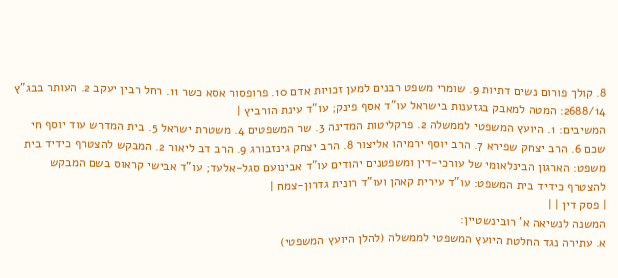8. קולך פורום נשים דתיות 9. שומרי משפט רבנים למען זכויות אדם 10. פרופסור אסא כשר 11. רחל רבין יעקב 2. העותר בבג"ץ 2688/14: המטה למאבק בגזענות בישראל עו"ד אסף פינק; עו"ד עינת הורביץ |
המשיבים: 1. היועץ המשפטי לממשלה 2. פרקליטות המדינה 3. שר המשפטים 4. משטרת ישראל 5. בית המדרש עוד יוסף חי שכם 6. הרב יצחק שפירא 7. הרב יוסף ירמיהו אליצור 8. הרב יצחק גינזבורג 9. הרב דב ליאור 2. המבקש להצטרף כידיד בית משפט: הארגון הבינלאומי של עורכי-דין ומשפטנים יהודים עו"ד אבינועם סגל-אלעד; עו"ד אבישי קראוס בשם המבקש להצטרף כידיד בית המשפט: עו"ד עירית קאהן ועו"ד רונית גדרון-צמח |
| פסק דין | |
המשנה לנשיאה א' רובינשטיין:
א. עתירה נגד החלטת היועץ המשפטי לממשלה (להלן היועץ המשפטי)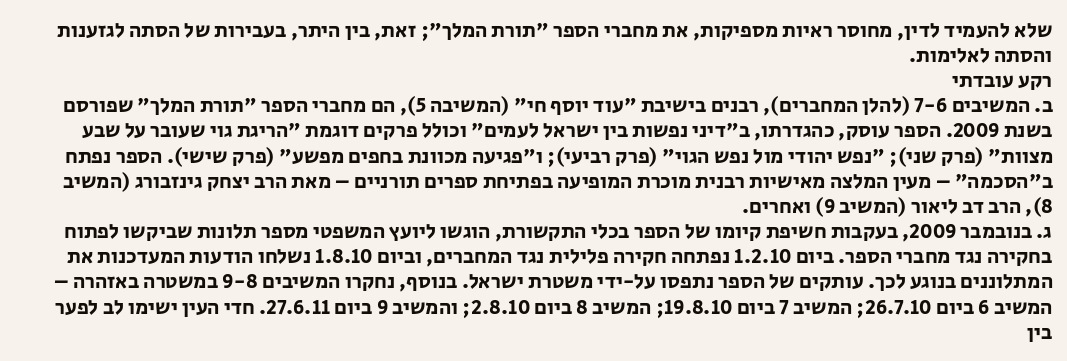שלא להעמיד לדין, מחוסר ראיות מספיקות, את מחברי הספר "תורת המלך"; זאת, בין היתר, בעבירות של הסתה לגזענות והסתה לאלימות.
רקע עובדתי
ב. המשיבים 7-6 (להלן המחברים), רבנים בישיבת "עוד יוסף חי" (המשיבה 5), הם מחברי הספר "תורת המלך" שפורסם בשנת 2009. הספר עוסק, כהגדרתו, ב"דיני נפשות בין ישראל לעמים" וכולל פרקים דוגמת "הריגת גוי שעובר על שבע מצוות" (פרק שני); "נפש יהודי מול נפש הגוי" (פרק רביעי); ו"פגיעה מכוונת בחפים מפשע" (פרק שישי). הספר נפתח ב"הסכמה" – מעין המלצה מאישיות רבנית מוכרת המופיעה בפתיחת ספרים תורניים – מאת הרב יצחק גינזבורג (המשיב 8), הרב דב ליאור (המשיב 9) ואחרים.
ג. בנובמבר 2009, בעקבות חשיפת קיומו של הספר בכלי התקשורת, הוגשו ליועץ המשפטי מספר תלונות שביקשו לפתוח בחקירה נגד מחברי הספר. ביום 1.2.10 נפתחה חקירה פלילית נגד המחברים, וביום 1.8.10 נשלחו הודעות המעדכנות את המתלוננים בנוגע לכך. עותקים של הספר נתפסו על-ידי משטרת ישראל. בנוסף, נחקרו המשיבים 9-8 במשטרה באזהרה – המשיב 6 ביום 26.7.10; המשיב 7 ביום 19.8.10; המשיב 8 ביום 2.8.10; והמשיב 9 ביום 27.6.11. חדי העין ישימו לב לפער בין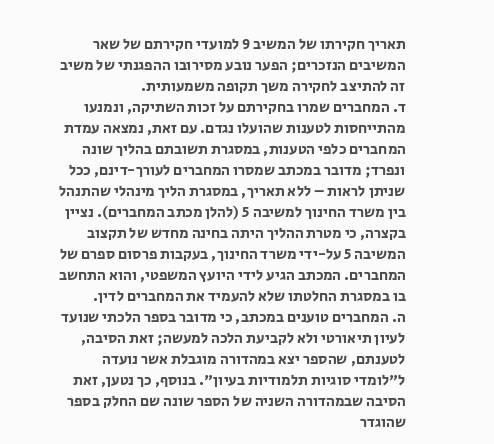תאריך חקירתו של המשיב 9 למועדי חקירתם של שאר המשיבים הנזכרים; הפער נובע מסירובו ההפגנתי של משיב זה להתיצב לחקירה משך תקופה משמעותית.
ד. המחברים שמרו בחקירתם על זכות השתיקה, ונמנעו מהתייחסות לטענות שהועלו נגדם. עם זאת, נמצאה עמדת המחברים כלפי הטענות, במסגרת תשובתם בהליך שונה ונפרד; מדובר במכתב שמסרו המחברים לעורך-דינם, ככל שניתן לראות – ללא תאריך, במסגרת הליך מינהלי שהתנהל בין משרד החינוך למשיבה 5 (להלן מכתב המחברים). נציין בקצרה, כי מטרת ההליך היתה בחינה מחדש של תקצוב המשיבה 5 על-ידי משרד החינוך, בעקבות פרסום ספרם של המחברים. המכתב הגיע לידי היועץ המשפטי, והוא התחשב בו במסגרת החלטתו שלא להעמיד את המחברים לדין.
ה. המחברים טוענים במכתב, כי מדובר בספר הלכתי שנועד לעיון תיאורטי ולא לקביעת הלכה למעשה; זאת הסיבה, לטענתם, שהספר יצא במהדורה מוגבלת אשר נועדה ל"לומדי סוגיות תלמודיות בעיון". בנוסף, כך נטען, זאת הסיבה שבמהדורה השניה של הספר שונה שם החלק בספר שהוגדר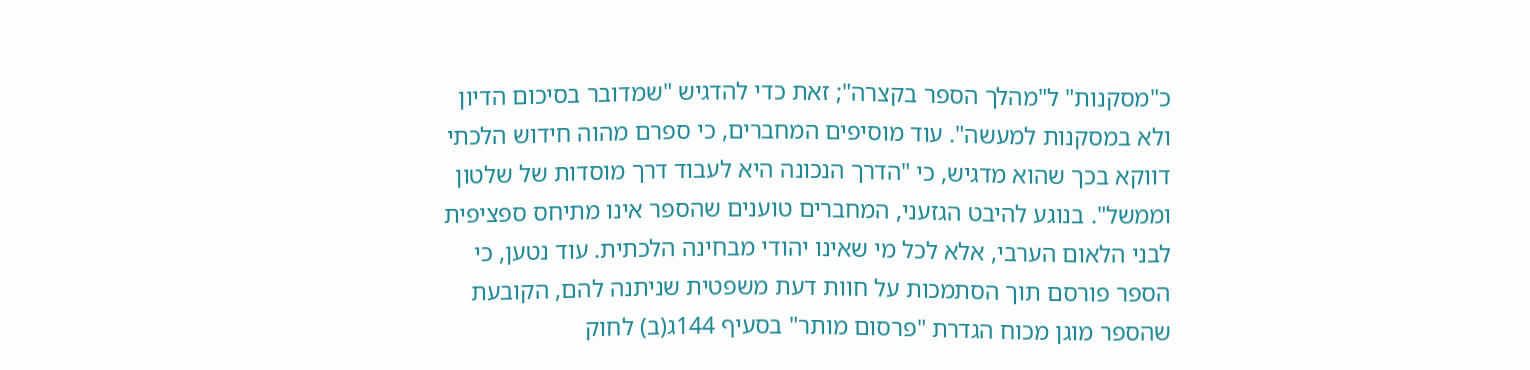כ"מסקנות" ל"מהלך הספר בקצרה"; זאת כדי להדגיש "שמדובר בסיכום הדיון ולא במסקנות למעשה". עוד מוסיפים המחברים, כי ספרם מהוה חידוש הלכתי דווקא בכך שהוא מדגיש, כי "הדרך הנכונה היא לעבוד דרך מוסדות של שלטון וממשל". בנוגע להיבט הגזעני, המחברים טוענים שהספר אינו מתיחס ספציפית לבני הלאום הערבי, אלא לכל מי שאינו יהודי מבחינה הלכתית. עוד נטען, כי הספר פורסם תוך הסתמכות על חוות דעת משפטית שניתנה להם, הקובעת שהספר מוגן מכוח הגדרת "פרסום מותר" בסעיף 144ג(ב) לחוק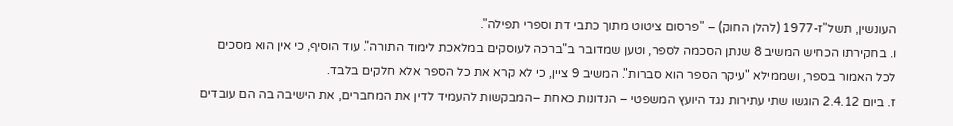העונשין, תשל"ז-1977 (להלן החוק) – "פרסום ציטוט מתוך כתבי דת וספרי תפילה".
ו. בחקירתו הכחיש המשיב 8 שנתן הסכמה לספר, וטען שמדובר ב"ברכה לעוסקים במלאכת לימוד התורה". עוד הוסיף, כי אין הוא מסכים לכל האמור בספר, ושממילא "עיקר הספר הוא סברות". המשיב 9 ציין, כי לא קרא את כל הספר אלא חלקים בלבד.
ז. ביום 2.4.12 הוגשו שתי עתירות נגד היועץ המשפטי – הנדונות כאחת –המבקשות להעמיד לדין את המחברים, את הישיבה בה הם עובדים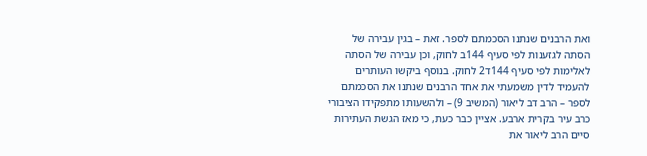ואת הרבנים שנתנו הסכמתם לספר. זאת – בגין עבירה של הסתה לגזענות לפי סעיף 144ב לחוק, וכן עבירה של הסתה לאלימות לפי סעיף 144ד2 לחוק. בנוסף ביקשו העותרים להעמיד לדין משמעתי את אחד הרבנים שנתנו את הסכמתם לספר – הרב דב ליאור (המשיב 9) – ולהשעותו מתפקידו הציבורי כרב עיר בקרית ארבע. אציין כבר כעת, כי מאז הגשת העתירות סיים הרב ליאור את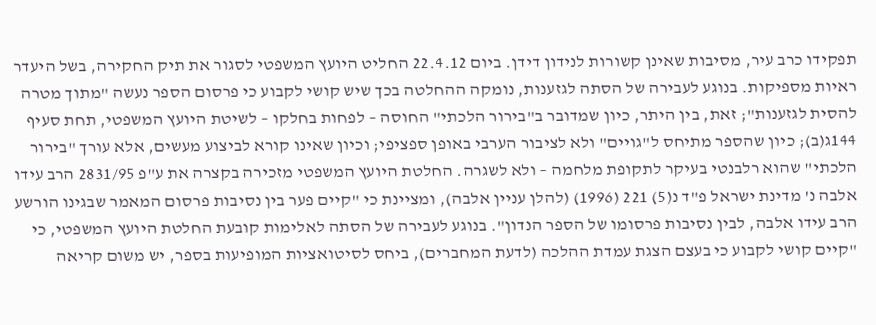תפקידו כרב עיר, מסיבות שאינן קשורות לנידון דידן. ביום 22.4.12 החליט היועץ המשפטי לסגור את תיק החקירה, בשל היעדר ראיות מספיקות. בנוגע לעבירה של הסתה לגזענות, נומקה ההחלטה בכך שיש קושי לקבוע כי פרסום הספר נעשה "מתוך מטרה להסית לגזענות"; זאת, בין היתר, כיון שמדובר ב"בירור הלכתי" החוסה – לפחות בחלקו – לשיטת היועץ המשפטי, תחת סעיף 144ג(ב); כיון שהספר מתיחס ל"גויים" ולא לציבור הערבי באופן ספציפי; וכיון שאינו קורא לביצוע מעשים, אלא עורך "בירור הלכתי" שהוא רלבנטי בעיקר לתקופת מלחמה – ולא לשגרה. החלטת היועץ המשפטי מזכירה בקצרה את ע"פ 2831/95 הרב עידו אלבה נ' מדינת ישראל פ"ד נ(5) 221 (1996) (להלן עניין אלבה), ומציינת כי "קיים פער בין נסיבות פרסום המאמר שבגינו הורשע הרב עידו אלבה, לבין נסיבות פרסומו של הספר הנדון". בנוגע לעבירה של הסתה לאלימות קובעת החלטת היועץ המשפטי, כי "קיים קושי לקבוע כי בעצם הצגת עמדת ההלכה (לדעת המחברים), ביחס לסיטואציות המופיעות בספר, יש משום קריאה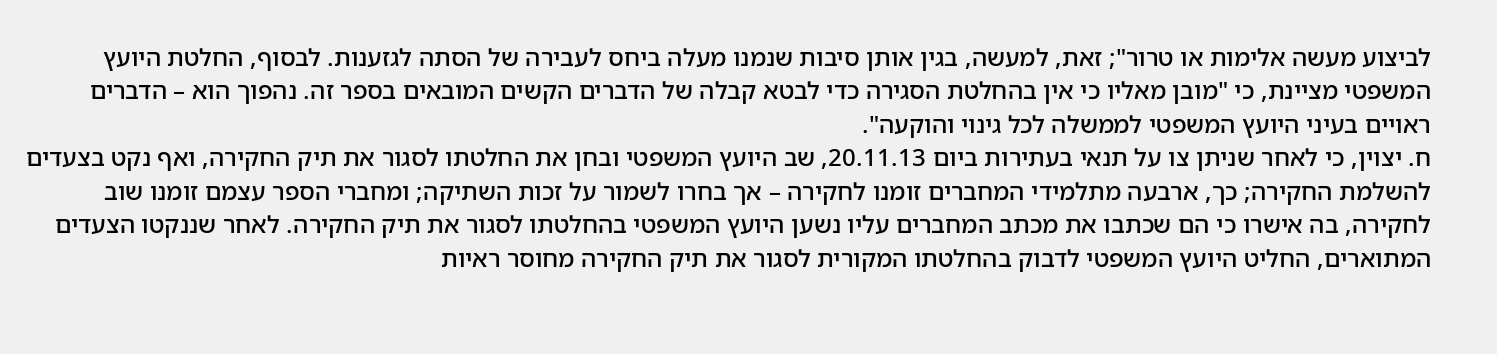לביצוע מעשה אלימות או טרור"; זאת, למעשה, בגין אותן סיבות שנמנו מעלה ביחס לעבירה של הסתה לגזענות. לבסוף, החלטת היועץ המשפטי מציינת, כי "מובן מאליו כי אין בהחלטת הסגירה כדי לבטא קבלה של הדברים הקשים המובאים בספר זה. נהפוך הוא – הדברים ראויים בעיני היועץ המשפטי לממשלה לכל גינוי והוקעה".
ח. יצוין, כי לאחר שניתן צו על תנאי בעתירות ביום 20.11.13, שב היועץ המשפטי ובחן את החלטתו לסגור את תיק החקירה, ואף נקט בצעדים להשלמת החקירה; כך, ארבעה מתלמידי המחברים זומנו לחקירה – אך בחרו לשמור על זכות השתיקה; ומחברי הספר עצמם זומנו שוב לחקירה, בה אישרו כי הם שכתבו את מכתב המחברים עליו נשען היועץ המשפטי בהחלטתו לסגור את תיק החקירה. לאחר שננקטו הצעדים המתוארים, החליט היועץ המשפטי לדבוק בהחלטתו המקורית לסגור את תיק החקירה מחוסר ראיות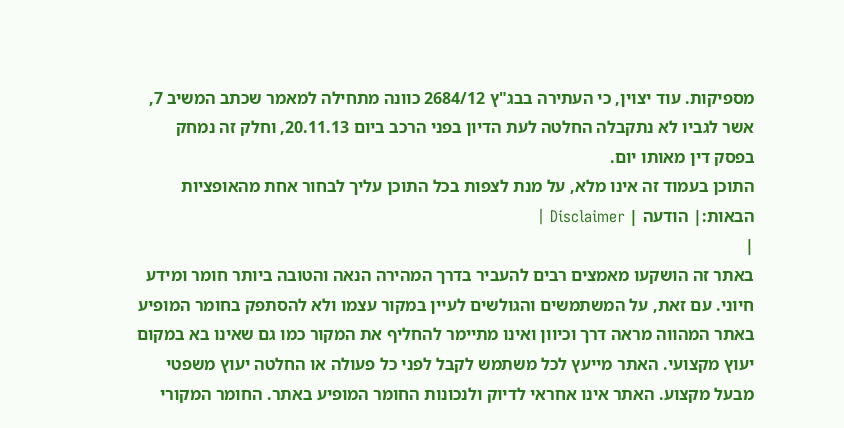מספיקות. עוד יצוין, כי העתירה בבג"ץ 2684/12 כוונה מתחילה למאמר שכתב המשיב 7, אשר לגביו לא נתקבלה החלטה לעת הדיון בפני הרכב ביום 20.11.13, וחלק זה נמחק בפסק דין מאותו יום.
התוכן בעמוד זה אינו מלא, על מנת לצפות בכל התוכן עליך לבחור אחת מהאופציות הבאות:| הודעה | Disclaimer |
|
באתר זה הושקעו מאמצים רבים להעביר בדרך המהירה הנאה והטובה ביותר חומר ומידע חיוני. עם זאת, על המשתמשים והגולשים לעיין במקור עצמו ולא להסתפק בחומר המופיע באתר המהווה מראה דרך וכיוון ואינו מתיימר להחליף את המקור כמו גם שאינו בא במקום יעוץ מקצועי. האתר מייעץ לכל משתמש לקבל לפני כל פעולה או החלטה יעוץ משפטי מבעל מקצוע. האתר אינו אחראי לדיוק ולנכונות החומר המופיע באתר. החומר המקורי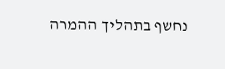נחשף בתהליך ההמרה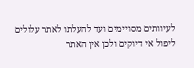לעיוותים מסויימים ועד להעלתו לאתר עלולים ליפול אי דיוקים ולכן אין האתר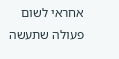אחראי לשום פעולה שתעשה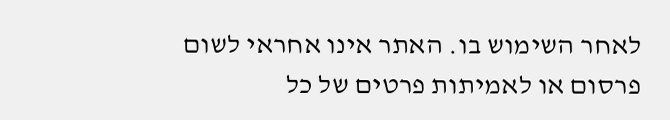לאחר השימוש בו. האתר אינו אחראי לשום פרסום או לאמיתות פרטים של כל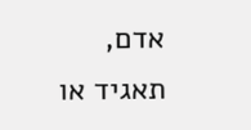אדם, תאגיד או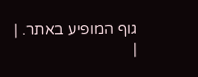גוף המופיע באתר. |
|